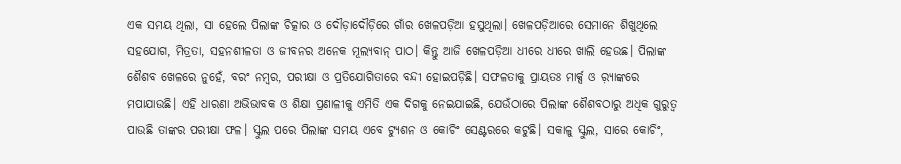ଏକ ସମୟ ଥିଲା, ସା ହେଲେ ପିଲାଙ୍କ ଚିତ୍କାର ଓ ଦୌଡ଼ାଦୌଡ଼ିରେ ଗାଁର ଖେଳପଡ଼ିଆ ହସୁଥିଲା। ଖେଳପଡ଼ିଆରେ ସେମାନେ ଶିଖୁଥିଲେ ସହଯୋଗ, ମିତ୍ରତା, ସହନଶୀଳତା ଓ ଜୀବନର ଅନେକ ମୂଲ୍ୟବାନ୍ ପାଠ। କିନ୍ତୁ ଆଜି ଖେଳପଡ଼ିଆ ଧୀରେ ଧୀରେ ଖାଲି ହେଉଛ। ପିଲାଙ୍କ ଶୈଶବ ଖେଳରେ ନୁହେଁ, ବରଂ ନମ୍ବର, ପରୀକ୍ଷା ଓ ପ୍ରତିଯୋଗିତାରେ ବନ୍ଦୀ ହୋଇପଡ଼ିଛି। ସଫଳତାକୁ ପ୍ରାୟତଃ ମାର୍କ୍ସ ଓ ର଼୍ୟାଙ୍କରେ ମପାଯାଉଛି। ଏହି ଧାରଣା ଅଭିଭାବକ ଓ ଶିକ୍ଷା ପ୍ରଣାଳୀକୁ ଏମିତି ଏକ ଦିଗକୁ ନେଇଯାଇଛି, ଯେଉଁଠାରେ ପିଲାଙ୍କ ଶୈଶବଠାରୁ ଅଧିକ ଗୁରୁତ୍ୱ ପାଉଛି ତାଙ୍କର ପରୀକ୍ଷା ଫଳ। ସ୍କୁଲ ପରେ ପିଲାଙ୍କ ସମୟ ଏବେ ଟ୍ୟୁଶନ ଓ କୋଚିଂ ସେଣ୍ଟରରେ କଟୁଛି। ସକାଳୁ ସ୍କୁଲ, ସାରେ କୋଚିଂ,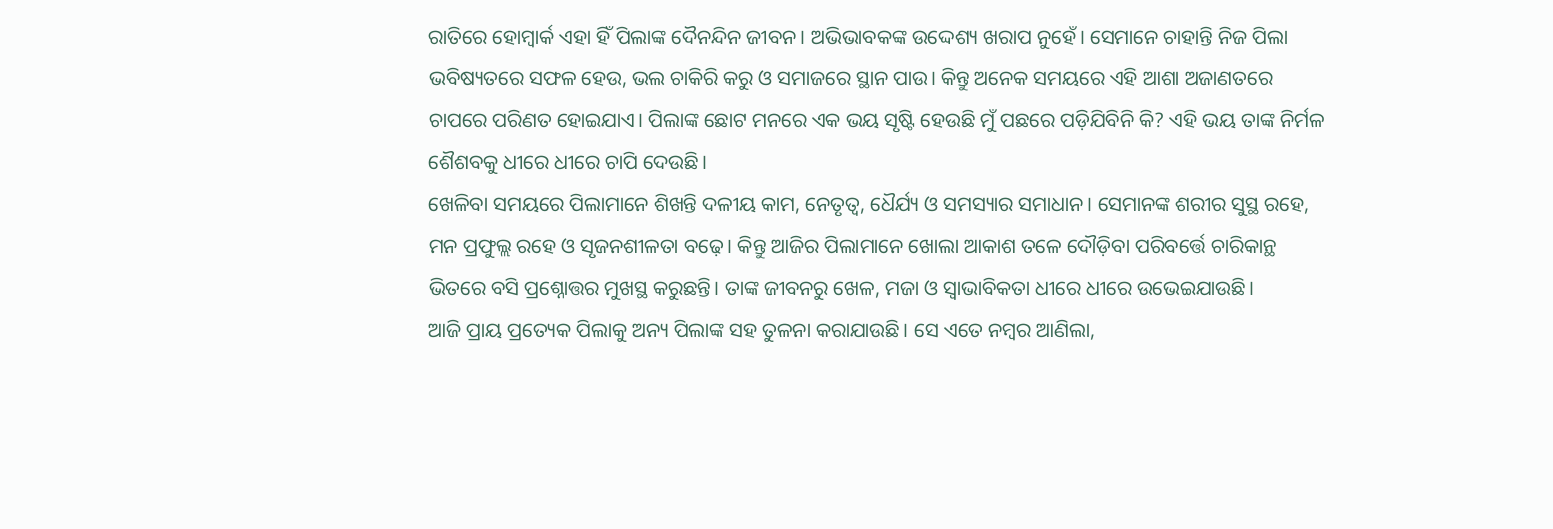ରାତିରେ ହୋମ୍ୱାର୍କ ଏହା ହିଁ ପିଲାଙ୍କ ଦୈନନ୍ଦିନ ଜୀବନ। ଅଭିଭାବକଙ୍କ ଉଦ୍ଦେଶ୍ୟ ଖରାପ ନୁହେଁ। ସେମାନେ ଚାହାନ୍ତି ନିଜ ପିଲା ଭବିଷ୍ୟତରେ ସଫଳ ହେଉ, ଭଲ ଚାକିରି କରୁ ଓ ସମାଜରେ ସ୍ଥାନ ପାଉ। କିନ୍ତୁ ଅନେକ ସମୟରେ ଏହି ଆଶା ଅଜାଣତରେ ଚାପରେ ପରିଣତ ହୋଇଯାଏ। ପିଲାଙ୍କ ଛୋଟ ମନରେ ଏକ ଭୟ ସୃଷ୍ଟି ହେଉଛି ମୁଁ ପଛରେ ପଡ଼ିଯିବିନି କି? ଏହି ଭୟ ତାଙ୍କ ନିର୍ମଳ ଶୈଶବକୁ ଧୀରେ ଧୀରେ ଚାପି ଦେଉଛି।
ଖେଳିବା ସମୟରେ ପିଲାମାନେ ଶିଖନ୍ତି ଦଳୀୟ କାମ, ନେତୃତ୍ୱ, ଧୈର୍ଯ୍ୟ ଓ ସମସ୍ୟାର ସମାଧାନ। ସେମାନଙ୍କ ଶରୀର ସୁସ୍ଥ ରହେ, ମନ ପ୍ରଫୁଲ୍ଲ ରହେ ଓ ସୃଜନଶୀଳତା ବଢ଼େ। କିନ୍ତୁ ଆଜିର ପିଲାମାନେ ଖୋଲା ଆକାଶ ତଳେ ଦୌଡ଼ିବା ପରିବର୍ତ୍ତେ ଚାରିକାନ୍ଥ ଭିତରେ ବସି ପ୍ରଶ୍ନୋତ୍ତର ମୁଖସ୍ଥ କରୁଛନ୍ତି। ତାଙ୍କ ଜୀବନରୁ ଖେଳ, ମଜା ଓ ସ୍ବାଭାବିକତା ଧୀରେ ଧୀରେ ଉଭେଇଯାଉଛି।
ଆଜି ପ୍ରାୟ ପ୍ରତ୍ୟେକ ପିଲାକୁ ଅନ୍ୟ ପିଲାଙ୍କ ସହ ତୁଳନା କରାଯାଉଛି। ସେ ଏତେ ନମ୍ବର ଆଣିଲା,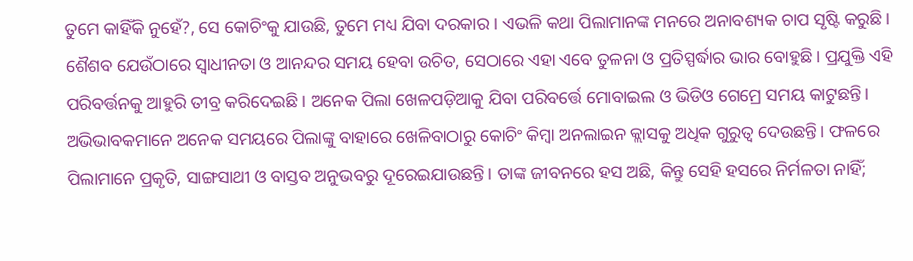ତୁମେ କାହିଁକି ନୁହେଁ?, ସେ କୋଚିଂକୁ ଯାଉଛି, ତୁମେ ମଧ୍ୟ ଯିବା ଦରକାର । ଏଭଳି କଥା ପିଲାମାନଙ୍କ ମନରେ ଅନାବଶ୍ୟକ ଚାପ ସୃଷ୍ଟି କରୁଛି। ଶୈଶବ ଯେଉଁଠାରେ ସ୍ବାଧୀନତା ଓ ଆନନ୍ଦର ସମୟ ହେବା ଉଚିତ, ସେଠାରେ ଏହା ଏବେ ତୁଳନା ଓ ପ୍ରତିସ୍ପର୍ଦ୍ଧାର ଭାର ବୋହୁଛି। ପ୍ରଯୁକ୍ତି ଏହି ପରିବର୍ତ୍ତନକୁ ଆହୁରି ତୀବ୍ର କରିଦେଇଛି। ଅନେକ ପିଲା ଖେଳପଡ଼ିଆକୁ ଯିବା ପରିବର୍ତ୍ତେ ମୋବାଇଲ ଓ ଭିଡିଓ ଗେମ୍ରେ ସମୟ କାଟୁଛନ୍ତି। ଅଭିଭାବକମାନେ ଅନେକ ସମୟରେ ପିଲାଙ୍କୁ ବାହାରେ ଖେଳିବାଠାରୁ କୋଚିଂ କିମ୍ବା ଅନଲାଇନ କ୍ଲାସକୁ ଅଧିକ ଗୁରୁତ୍ୱ ଦେଉଛନ୍ତି। ଫଳରେ ପିଲାମାନେ ପ୍ରକୃତି, ସାଙ୍ଗସାଥୀ ଓ ବାସ୍ତବ ଅନୁଭବରୁ ଦୂରେଇଯାଉଛନ୍ତି। ତାଙ୍କ ଜୀବନରେ ହସ ଅଛି, କିନ୍ତୁ ସେହି ହସରେ ନିର୍ମଳତା ନାହିଁ;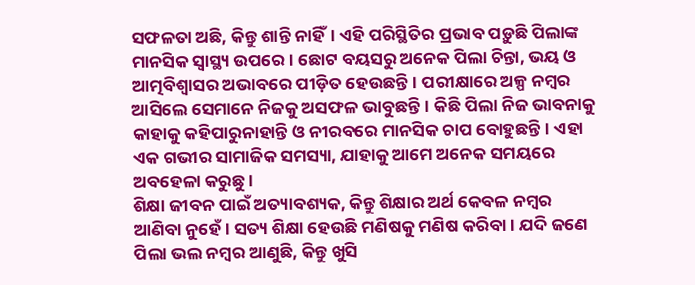ସଫଳତା ଅଛି, କିନ୍ତୁ ଶାନ୍ତି ନାହିଁ। ଏହି ପରିସ୍ଥିତିର ପ୍ରଭାବ ପଡ଼ୁଛି ପିଲାଙ୍କ ମାନସିକ ସ୍ବାସ୍ଥ୍ୟ ଉପରେ। ଛୋଟ ବୟସରୁ ଅନେକ ପିଲା ଚିନ୍ତା, ଭୟ ଓ ଆତ୍ମବିଶ୍ୱାସର ଅଭାବରେ ପୀଡ଼ିତ ହେଉଛନ୍ତି। ପରୀକ୍ଷାରେ ଅଳ୍ପ ନମ୍ବର ଆସିଲେ ସେମାନେ ନିଜକୁ ଅସଫଳ ଭାବୁଛନ୍ତି। କିଛି ପିଲା ନିଜ ଭାବନାକୁ କାହାକୁ କହିପାରୁନାହାନ୍ତି ଓ ନୀରବରେ ମାନସିକ ଚାପ ବୋହୁଛନ୍ତି। ଏହା ଏକ ଗଭୀର ସାମାଜିକ ସମସ୍ୟା, ଯାହାକୁ ଆମେ ଅନେକ ସମୟରେ ଅବହେଳା କରୁଛୁ।
ଶିକ୍ଷା ଜୀବନ ପାଇଁ ଅତ୍ୟାବଶ୍ୟକ, କିନ୍ତୁ ଶିକ୍ଷାର ଅର୍ଥ କେବଳ ନମ୍ବର ଆଣିବା ନୁହେଁ। ସତ୍ୟ ଶିକ୍ଷା ହେଉଛି ମଣିଷକୁ ମଣିଷ କରିବା। ଯଦି ଜଣେ ପିଲା ଭଲ ନମ୍ବର ଆଣୁଛି, କିନ୍ତୁ ଖୁସି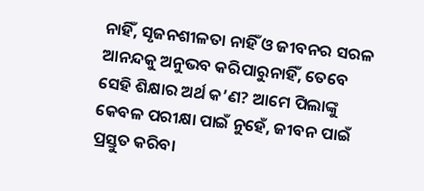ନାହିଁ, ସୃଜନଶୀଳତା ନାହିଁ ଓ ଜୀବନର ସରଳ ଆନନ୍ଦକୁ ଅନୁଭବ କରିପାରୁନାହିଁ, ତେବେ ସେହି ଶିକ୍ଷାର ଅର୍ଥ କ’ଣ? ଆମେ ପିଲାଙ୍କୁ କେବଳ ପରୀକ୍ଷା ପାଇଁ ନୁହେଁ, ଜୀବନ ପାଇଁ ପ୍ରସ୍ତୁତ କରିବା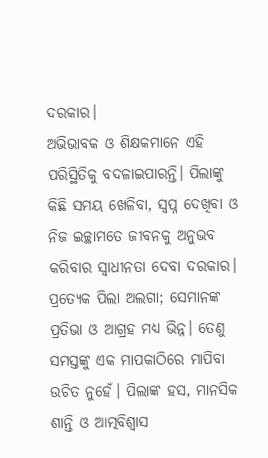ଦରକାର।
ଅଭିଭାବକ ଓ ଶିକ୍ଷକମାନେ ଏହି ପରିସ୍ଥିତିକୁ ବଦଳାଇପାରନ୍ତି। ପିଲାଙ୍କୁ କିଛି ସମୟ ଖେଳିବା, ସ୍ବପ୍ନ ଦେଖିବା ଓ ନିଜ ଇଚ୍ଛାମତେ ଜୀବନକୁ ଅନୁଭବ କରିବାର ସ୍ବାଧୀନତା ଦେବା ଦରକାର। ପ୍ରତ୍ୟେକ ପିଲା ଅଲଗା; ସେମାନଙ୍କ ପ୍ରତିଭା ଓ ଆଗ୍ରହ ମଧ୍ୟ ଭିନ୍ନ। ତେଣୁ ସମସ୍ତଙ୍କୁ ଏକ ମାପକାଠିରେ ମାପିବା ଉଚିତ ନୁହେଁ। ପିଲାଙ୍କ ହସ, ମାନସିକ ଶାନ୍ତି ଓ ଆତ୍ମବିଶ୍ୱାସ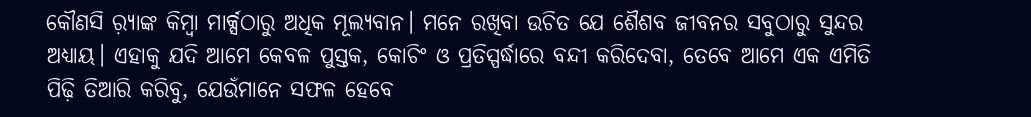କୌଣସି ର଼୍ୟାଙ୍କ କିମ୍ବା ମାର୍କ୍ସଠାରୁ ଅଧିକ ମୂଲ୍ୟବାନ। ମନେ ରଖିବା ଉଚିତ ଯେ ଶୈଶବ ଜୀବନର ସବୁଠାରୁ ସୁନ୍ଦର ଅଧ୍ୟାୟ। ଏହାକୁ ଯଦି ଆମେ କେବଳ ପୁସ୍ତକ, କୋଚିଂ ଓ ପ୍ରତିସ୍ପର୍ଦ୍ଧାରେ ବନ୍ଦୀ କରିଦେବା, ତେବେ ଆମେ ଏକ ଏମିତି ପିଢ଼ି ତିଆରି କରିବୁ, ଯେଉଁମାନେ ସଫଳ ହେବେ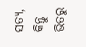ସତ୍ୟ, କିନ୍ତୁ ଭିତରୁ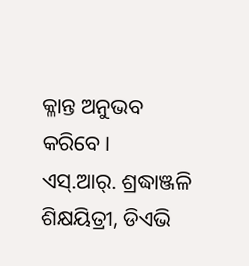କ୍ଳାନ୍ତ ଅନୁଭବ କରିବେ।
ଏସ୍.ଆର୍. ଶ୍ରଦ୍ଧାଞ୍ଜଳି
ଶିକ୍ଷୟିତ୍ରୀ, ଡିଏଭି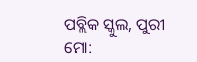ପବ୍ଲିକ ସ୍କୁଲ, ପୁରୀ
ମୋ: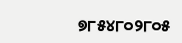୭୮୫୪୮୦୨୮୦୫